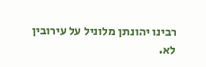רבינו יהונתן מלוניל על עירובין לא.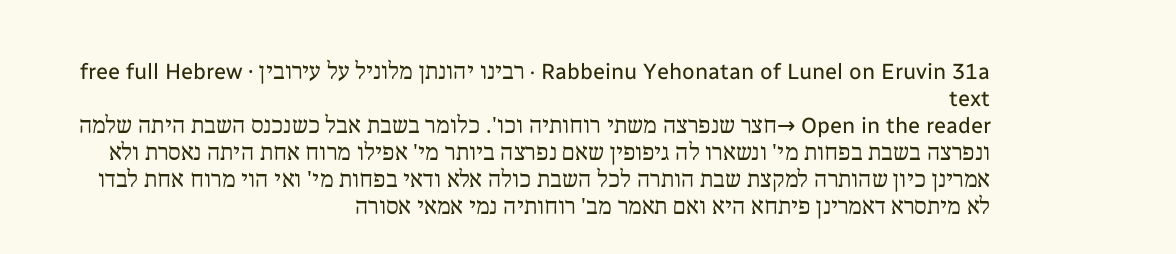Rabbeinu Yehonatan of Lunel on Eruvin 31a · רבינו יהונתן מלוניל על עירובין · free full Hebrew text
Open in the reader →חצר שנפרצה משתי רוחותיה וכו'. כלומר בשבת אבל כשנכנס השבת היתה שלמה ונפרצה בשבת בפחות מי' ונשארו לה גיפופין שאם נפרצה ביותר מי' אפילו מרוח אחת היתה נאסרת ולא אמרינן כיון שהותרה למקצת שבת הותרה לכל השבת כולה אלא ודאי בפחות מי' ואי הוי מרוח אחת לבדו לא מיתסרא דאמרינן פיתחא היא ואם תאמר מב' רוחותיה נמי אמאי אסורה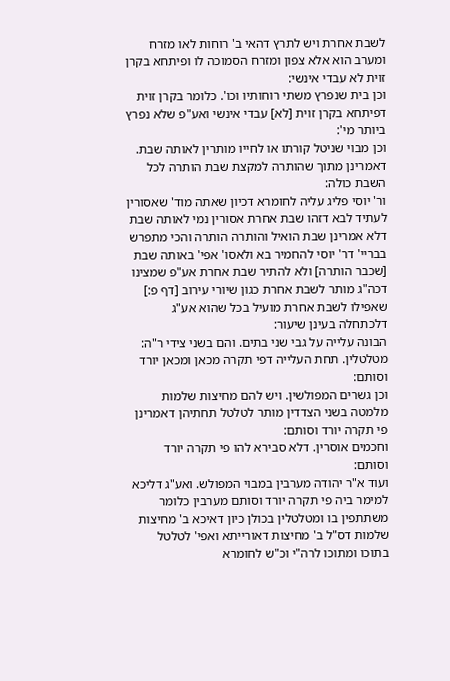לשבת אחרת ויש לתרץ דהאי ב' רוחות לאו מזרח ומערב הוא אלא צפון ומזרח הסמוכה לו ופיתחא בקרן זוית לא עבדי אינשי:
וכן בית שנפרץ משתי רוחותיו וכו'. כלומר בקרן זוית דפיתחא בקרן זוית [לא] עבדי אינשי ואע"פ שלא נפרץ ביותר מי':
וכן מבוי שניטל קורתו או לחייו מותרין לאותה שבת. דאמרינן מתוך שהותרה למקצת שבת הותרה לכל השבת כולה:
ור' יוסי פליג עליה לחומרא דכיון שאתה מוד' שאסורין לעתיד לבא דזהו שבת אחרת אסורין נמי לאותה שבת דלא אמרינן שבת הואיל והותרה הותרה והכי מתפרש בבריי' דר' יוסי להחמיר בא ולאסו' אפי' באותה שבת [שכבר הותרה] ולא להתיר שבת אחרת אע"פ שמצינו דכה"ג מותר לשבת אחרת כגון שיורי עירוב [דף פ:] שאפילו לשבת אחרת מועיל בכל שהוא אע"ג דלכתחלה בעינן שיעור:
הבונה עלייה על גבי שני בתים. והם בשני צידי ר"ה:
מטלטלין. תחת העלייה דפי תקרה מכאן ומכאן יורד וסותם:
וכן גשרים המפולשין. ויש להם מחיצות שלמות מלמטה בשני הצדדין מותר לטלטל תחתיהן דאמרינן פי תקרה יורד וסותם:
וחכמים אוסרין. דלא סבירא להו פי תקרה יורד וסותם:
ועוד א"ר יהודה מערבין במבוי המפולש. ואע"ג דליכא למימר ביה פי תקרה יורד וסותם מערבין כלומר משתתפין בו ומטלטלין בכולן כיון דאיכא ב' מחיצות שלמות דס"ל ב' מחיצות דאורייתא ואפי' לטלטל בתוכו ומתוכו לרה"י וכ"ש לחומרא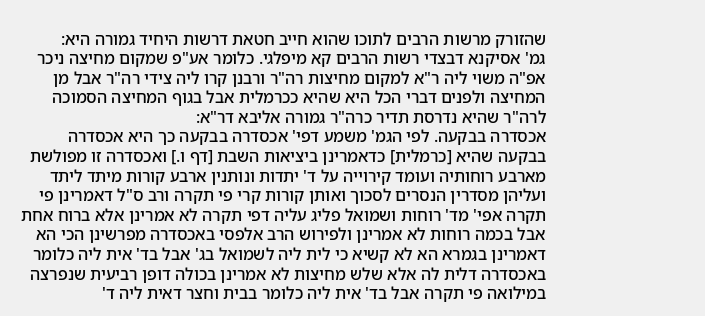שהזורק מרשות הרבים לתוכו שהוא חייב חטאת דרשות היחיד גמורה היא:
גמ' אסיקנא דבצדי רשות הרבים קא מיפלגי. כלומר אע"פ שמקום מחיצה ניכר אפ"ה משוי ליה ר"א למקום מחיצות רה"ר ורבנן קרו ליה צידי רה"ר אבל מן המחיצה ולפנים דברי הכל היא שהיא ככרמלית אבל בגוף המחיצה הסמוכה לרה"ר שהיא נדרסת תדיר כרה"ר גמורה אליבא דר"א:
אכסדרה בבקעה. לפי הגמ' משמע דפי' אכסדרה בבקעה כך היא אכסדרה בבקעה שהיא [כרמלית] כדאמרינן ביציאות השבת [דף ו.] ואכסדרה זו מפולשת מארבע רוחותיה ועומד קירוייה על ד' יתדות ונותנין ארבע קורות מיתד ליתד ועליהן מסדרין הנסרים לסכוך ואותן קורות קרי פי תקרה ורב ס"ל דאמרינן פי תקרה אפי' מד' רוחות ושמואל פליג עליה דפי תקרה לא אמרינן אלא ברוח אחת אבל בכמה רוחות לא אמרינן ולפירוש הרב אלפסי באכסדרה מפרשינן הכי הא דאמרינן בגמרא הא לא קשיא כי לית ליה לשמואל בג' אבל בד' אית ליה כלומר באכסדרה דלית לה אלא שלש מחיצות לא אמרינן בכולה דופן רביעית שנפרצה במילואה פי תקרה אבל בד' אית ליה כלומר בבית וחצר דאית ליה ד'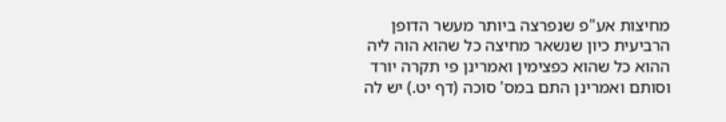מחיצות אע"פ שנפרצה ביותר מעשר הדופן הרביעית כיון שנשאר מחיצה כל שהוא הוה ליה ההוא כל שהוא כפצימין ואמרינן פי תקרה יורד וסותם ואמרינן התם במס' סוכה (דף יט.) יש לה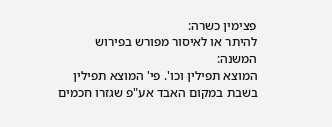פצימין כשרה:
להיתר או לאיסור מפורש בפירוש המשנה:
המוצא תפילין וכו'. פי' המוצא תפילין בשבת במקום האבד אע"פ שגזרו חכמים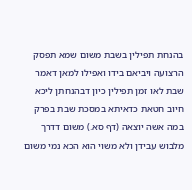בהנחת תפילין בשבת משום שמא תפסק הרצועה ויביאם בידו ואפילו למאן דאמר שבת לאו זמן תפילין כיון דבהנחתן ליכא חיוב חטאת כדאיתא במסכת שבת בפרק במה אשה יוצאה (דף סא.) משום דדרך מלבוש עבידן ולא משוי הוא הכא נמי משום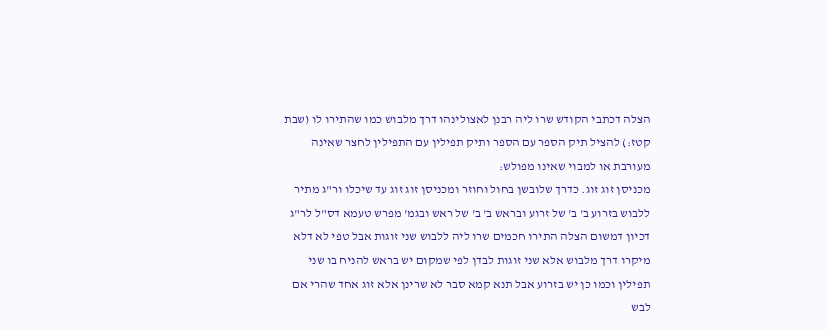הצלה דכתבי הקודש שרו ליה רבנן לאצולינהו דרך מלבוש כמו שהתירו לו (שבת קטז:) להציל תיק הספר עם הספר ותיק תפילין עם התפילין לחצר שאינה מעורבת או למבוי שאינו מפולש:
מכניסן זוג זוג. כדרך שלובשן בחול וחוזר ומכניסן זוג זוג עד שיכלו ור"ג מתיר ללבוש בזרוע ב' ב' של זרוע ובראש ב' ב' של ראש ובגמ' מפרש טעמא דס"ל לר"ג דכיון דמשום הצלה התירו חכמים שרו ליה ללבוש שני זוגות אבל טפי לא דלא מיקרו דרך מלבוש אלא שני זוגות לבדן לפי שמקום יש בראש להניח בו שני תפילין וכמו כן יש בזרוע אבל תנא קמא סבר לא שרינן אלא זוג אחד שהרי אם לבש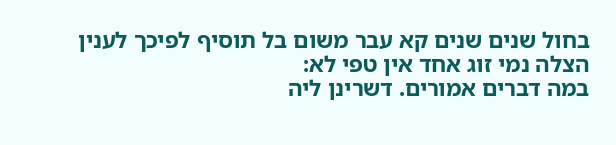בחול שנים שנים קא עבר משום בל תוסיף לפיכך לענין הצלה נמי זוג אחד אין טפי לא:
במה דברים אמורים. דשרינן ליה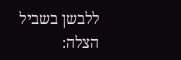ללבשן בשביל הצלה: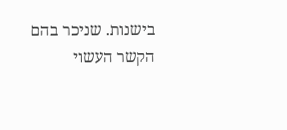בישנות. שניכר בהם הקשר העשוי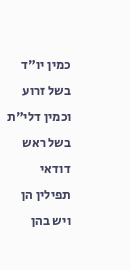כמין יו"ד בשל זרוע וכמין דלי"ת בשל ראש דודאי תפילין הן ויש בהן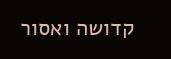קדושה ואסור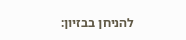להניחן בבזיון: